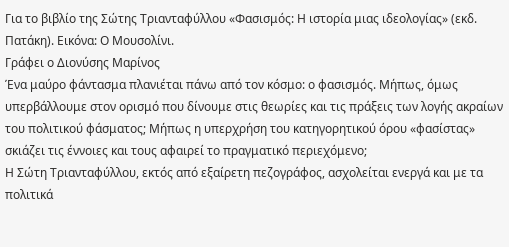Για το βιβλίο της Σώτης Τριανταφύλλου «Φασισμός: Η ιστορία μιας ιδεολογίας» (εκδ. Πατάκη). Εικόνα: Ο Μουσολίνι.
Γράφει ο Διονύσης Μαρίνος
Ένα μαύρο φάντασμα πλανιέται πάνω από τον κόσμο: ο φασισμός. Μήπως, όμως υπερβάλλουμε στον ορισμό που δίνουμε στις θεωρίες και τις πράξεις των λογής ακραίων του πολιτικού φάσματος; Μήπως η υπερχρήση του κατηγορητικού όρου «φασίστας» σκιάζει τις έννοιες και τους αφαιρεί το πραγματικό περιεχόμενο;
Η Σώτη Τριανταφύλλου, εκτός από εξαίρετη πεζογράφος, ασχολείται ενεργά και με τα πολιτικά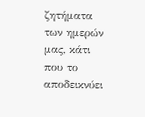ζητήματα των ημερών μας, κάτι που το αποδεικνύει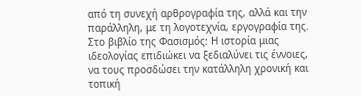από τη συνεχή αρθρογραφία της, αλλά και την παράλληλη, με τη λογοτεχνία, εργογραφία της. Στο βιβλίο της Φασισμός: Η ιστορία μιας ιδεολογίας επιδιώκει να ξεδιαλύνει τις έννοιες, να τους προσδώσει την κατάλληλη χρονική και τοπική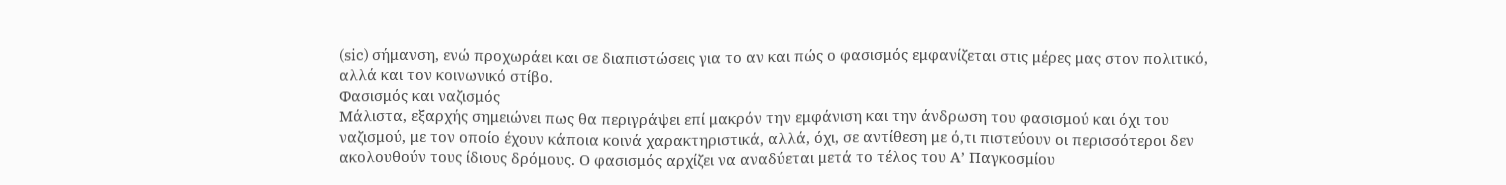(sic) σήμανση, ενώ προχωράει και σε διαπιστώσεις για το αν και πώς ο φασισμός εμφανίζεται στις μέρες μας στον πολιτικό, αλλά και τον κοινωνικό στίβο.
Φασισμός και ναζισμός
Μάλιστα, εξαρχής σημειώνει πως θα περιγράψει επί μακρόν την εμφάνιση και την άνδρωση του φασισμού και όχι του ναζισμού, με τον οποίο έχουν κάποια κοινά χαρακτηριστικά, αλλά, όχι, σε αντίθεση με ό,τι πιστεύουν οι περισσότεροι δεν ακολουθούν τους ίδιους δρόμους. Ο φασισμός αρχίζει να αναδύεται μετά το τέλος του Α’ Παγκοσμίου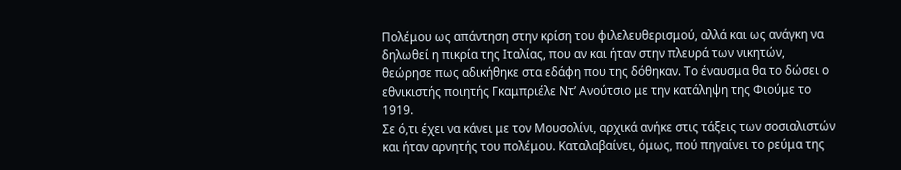Πολέμου ως απάντηση στην κρίση του φιλελευθερισμού, αλλά και ως ανάγκη να δηλωθεί η πικρία της Ιταλίας, που αν και ήταν στην πλευρά των νικητών, θεώρησε πως αδικήθηκε στα εδάφη που της δόθηκαν. Το έναυσμα θα το δώσει ο εθνικιστής ποιητής Γκαμπριέλε Ντ’ Ανούτσιο με την κατάληψη της Φιούμε το 1919.
Σε ό,τι έχει να κάνει με τον Μουσολίνι, αρχικά ανήκε στις τάξεις των σοσιαλιστών και ήταν αρνητής του πολέμου. Καταλαβαίνει, όμως, πού πηγαίνει το ρεύμα της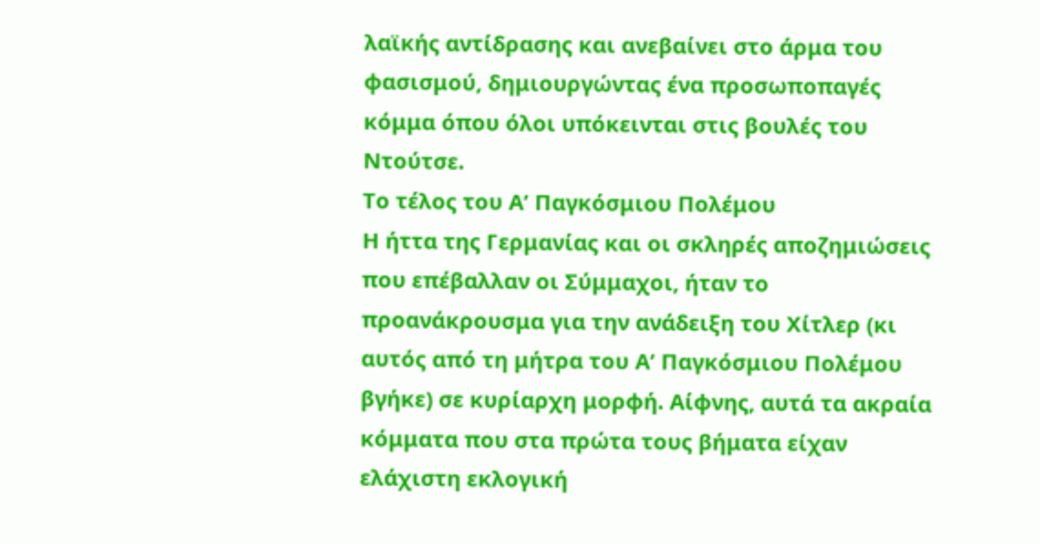λαϊκής αντίδρασης και ανεβαίνει στο άρμα του φασισμού, δημιουργώντας ένα προσωποπαγές κόμμα όπου όλοι υπόκεινται στις βουλές του Ντούτσε.
Το τέλος του Α’ Παγκόσμιου Πολέμου
Η ήττα της Γερμανίας και οι σκληρές αποζημιώσεις που επέβαλλαν οι Σύμμαχοι, ήταν το προανάκρουσμα για την ανάδειξη του Χίτλερ (κι αυτός από τη μήτρα του Α’ Παγκόσμιου Πολέμου βγήκε) σε κυρίαρχη μορφή. Αίφνης, αυτά τα ακραία κόμματα που στα πρώτα τους βήματα είχαν ελάχιστη εκλογική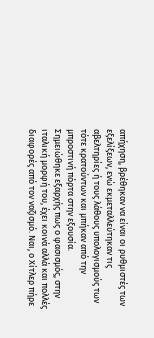απήχηση, βρέθηκαν να είναι οι ρυθμιστές των εξελίξεων, ενώ εκμεταλλεύτηκαν τις αβελτηρίες ή τους λάθους υπολογισμούς των τότε κρατούντων και μπήκαν από την μπροστινή πόρτα στην εξουσία.
Σημειώθηκε εξαρχής πως ο φασισμός, στην ιταλική μορφή του, έχει κοινά αλλά και πολλές διαφορές από τον ναζισμό. Ναι, ο Χίτλερ πήρε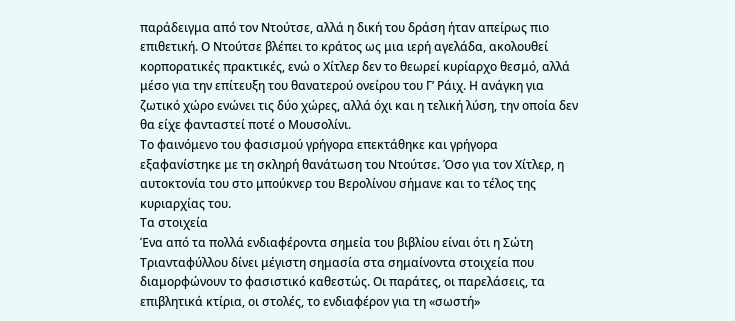παράδειγμα από τον Ντούτσε, αλλά η δική του δράση ήταν απείρως πιο επιθετική. Ο Ντούτσε βλέπει το κράτος ως μια ιερή αγελάδα, ακολουθεί κορπορατικές πρακτικές, ενώ ο Χίτλερ δεν το θεωρεί κυρίαρχο θεσμό, αλλά μέσο για την επίτευξη του θανατερού ονείρου του Γ’ Ράιχ. Η ανάγκη για ζωτικό χώρο ενώνει τις δύο χώρες, αλλά όχι και η τελική λύση, την οποία δεν θα είχε φανταστεί ποτέ ο Μουσολίνι.
Το φαινόμενο του φασισμού γρήγορα επεκτάθηκε και γρήγορα εξαφανίστηκε με τη σκληρή θανάτωση του Ντούτσε. Όσο για τον Χίτλερ, η αυτοκτονία του στο μπούκνερ του Βερολίνου σήμανε και το τέλος της κυριαρχίας του.
Τα στοιχεία
Ένα από τα πολλά ενδιαφέροντα σημεία του βιβλίου είναι ότι η Σώτη Τριανταφύλλου δίνει μέγιστη σημασία στα σημαίνοντα στοιχεία που διαμορφώνουν το φασιστικό καθεστώς. Οι παράτες, οι παρελάσεις, τα επιβλητικά κτίρια, οι στολές, το ενδιαφέρον για τη «σωστή»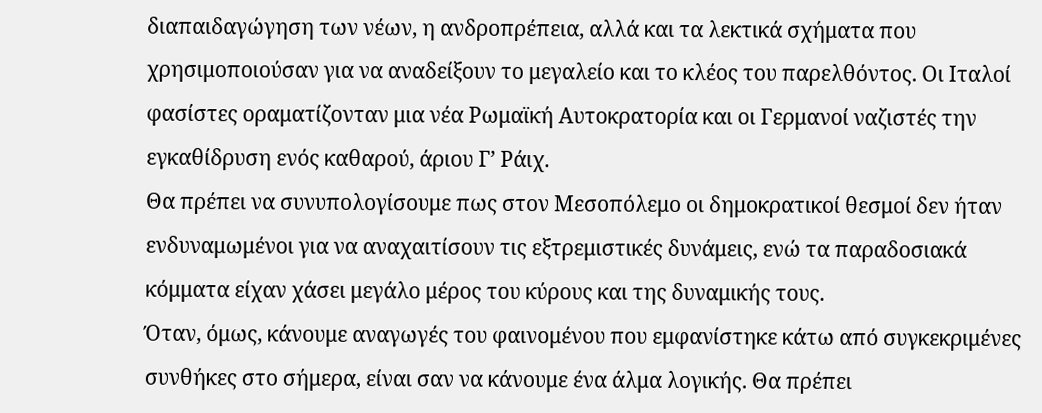διαπαιδαγώγηση των νέων, η ανδροπρέπεια, αλλά και τα λεκτικά σχήματα που χρησιμοποιούσαν για να αναδείξουν το μεγαλείο και το κλέος του παρελθόντος. Οι Ιταλοί φασίστες οραματίζονταν μια νέα Ρωμαϊκή Αυτοκρατορία και οι Γερμανοί ναζιστές την εγκαθίδρυση ενός καθαρού, άριου Γ’ Ράιχ.
Θα πρέπει να συνυπολογίσουμε πως στον Μεσοπόλεμο οι δημοκρατικοί θεσμοί δεν ήταν ενδυναμωμένοι για να αναχαιτίσουν τις εξτρεμιστικές δυνάμεις, ενώ τα παραδοσιακά κόμματα είχαν χάσει μεγάλο μέρος του κύρους και της δυναμικής τους.
Όταν, όμως, κάνουμε αναγωγές του φαινομένου που εμφανίστηκε κάτω από συγκεκριμένες συνθήκες στο σήμερα, είναι σαν να κάνουμε ένα άλμα λογικής. Θα πρέπει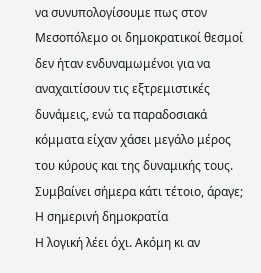να συνυπολογίσουμε πως στον Μεσοπόλεμο οι δημοκρατικοί θεσμοί δεν ήταν ενδυναμωμένοι για να αναχαιτίσουν τις εξτρεμιστικές δυνάμεις, ενώ τα παραδοσιακά κόμματα είχαν χάσει μεγάλο μέρος του κύρους και της δυναμικής τους. Συμβαίνει σήμερα κάτι τέτοιο, άραγε;
Η σημερινή δημοκρατία
Η λογική λέει όχι. Ακόμη κι αν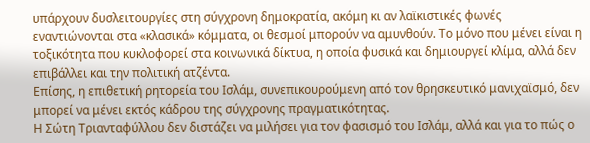υπάρχουν δυσλειτουργίες στη σύγχρονη δημοκρατία, ακόμη κι αν λαϊκιστικές φωνές εναντιώνονται στα «κλασικά» κόμματα, οι θεσμοί μπορούν να αμυνθούν. Το μόνο που μένει είναι η τοξικότητα που κυκλοφορεί στα κοινωνικά δίκτυα, η οποία φυσικά και δημιουργεί κλίμα, αλλά δεν επιβάλλει και την πολιτική ατζέντα.
Επίσης, η επιθετική ρητορεία του Ισλάμ, συνεπικουρούμενη από τον θρησκευτικό μανιχαϊσμό, δεν μπορεί να μένει εκτός κάδρου της σύγχρονης πραγματικότητας.
Η Σώτη Τριανταφύλλου δεν διστάζει να μιλήσει για τον φασισμό του Ισλάμ, αλλά και για το πώς ο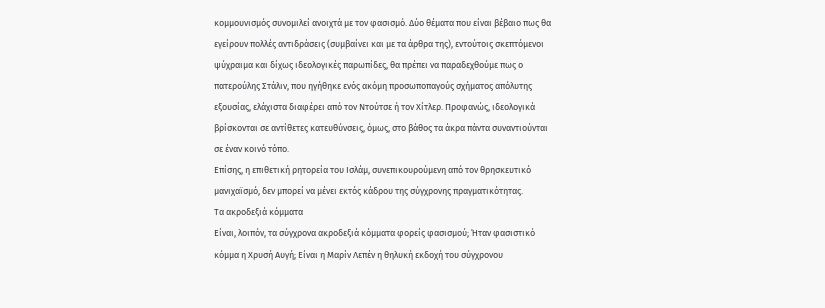κομμουνισμός συνομιλεί ανοιχτά με τον φασισμό. Δύο θέματα που είναι βέβαιο πως θα εγείρουν πολλές αντιδράσεις (συμβαίνει και με τα άρθρα της), εντούτοις σκεπτόμενοι ψύχραιμα και δίχως ιδεολογικές παρωπίδες, θα πρέπει να παραδεχθούμε πως ο πατερούλης Στάλιν, που ηγήθηκε ενός ακόμη προσωποπαγούς σχήματος απόλυτης εξουσίας, ελάχιστα διαφέρει από τον Ντούτσε ή τον Χίτλερ. Προφανώς, ιδεολογικά βρίσκονται σε αντίθετες κατευθύνσεις, όμως, στο βάθος τα άκρα πάντα συναντιούνται σε έναν κοινό τόπο.
Επίσης, η επιθετική ρητορεία του Ισλάμ, συνεπικουρούμενη από τον θρησκευτικό μανιχαϊσμό, δεν μπορεί να μένει εκτός κάδρου της σύγχρονης πραγματικότητας.
Τα ακροδεξιά κόμματα
Είναι, λοιπόν, τα σύγχρονα ακροδεξιά κόμματα φορείς φασισμού; Ήταν φασιστικό κόμμα η Χρυσή Αυγή; Είναι η Μαρίν Λεπέν η θηλυκή εκδοχή του σύγχρονου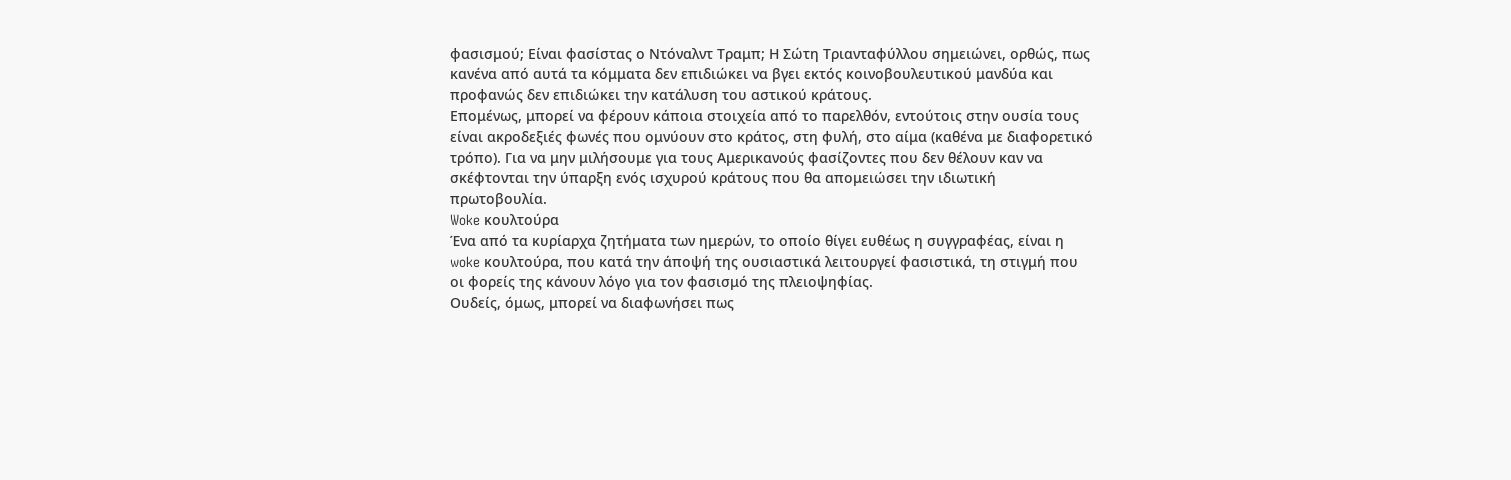φασισμού; Είναι φασίστας ο Ντόναλντ Τραμπ; Η Σώτη Τριανταφύλλου σημειώνει, ορθώς, πως κανένα από αυτά τα κόμματα δεν επιδιώκει να βγει εκτός κοινοβουλευτικού μανδύα και προφανώς δεν επιδιώκει την κατάλυση του αστικού κράτους.
Επομένως, μπορεί να φέρουν κάποια στοιχεία από το παρελθόν, εντούτοις στην ουσία τους είναι ακροδεξιές φωνές που ομνύουν στο κράτος, στη φυλή, στο αίμα (καθένα με διαφορετικό τρόπο). Για να μην μιλήσουμε για τους Αμερικανούς φασίζοντες που δεν θέλουν καν να σκέφτονται την ύπαρξη ενός ισχυρού κράτους που θα απομειώσει την ιδιωτική πρωτοβουλία.
Woke κουλτούρα
Ένα από τα κυρίαρχα ζητήματα των ημερών, το οποίο θίγει ευθέως η συγγραφέας, είναι η woke κουλτούρα, που κατά την άποψή της ουσιαστικά λειτουργεί φασιστικά, τη στιγμή που οι φορείς της κάνουν λόγο για τον φασισμό της πλειοψηφίας.
Ουδείς, όμως, μπορεί να διαφωνήσει πως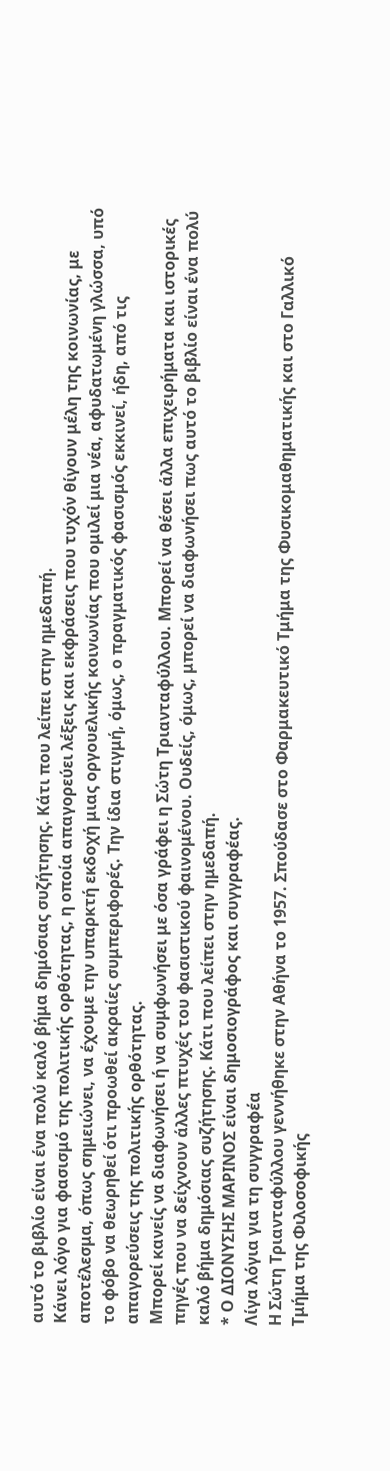αυτό το βιβλίο είναι ένα πολύ καλό βήμα δημόσιας συζήτησης. Κάτι που λείπει στην ημεδαπή.
Κάνει λόγο για φασισμό της πολιτικής ορθότητας, η οποία απαγορεύει λέξεις και εκφράσεις που τυχόν θίγουν μέλη της κοινωνίας, με αποτέλεσμα, όπως σημειώνει, να έχουμε την υπαρκτή εκδοχή μιας οργουελικής κοινωνίας που ομιλεί μια νέα, αφυδατωμένη γλώσσα, υπό το φόβο να θεωρηθεί ότι προωθεί ακραίες συμπεριφορές. Την ίδια στιγμή, όμως, ο πραγματικός φασισμός εκκινεί, ήδη, από τις απαγορεύσεις της πολιτικής ορθότητας.
Μπορεί κανείς να διαφωνήσει ή να συμφωνήσει με όσα γράφει η Σώτη Τριανταφύλλου. Μπορεί να θέσει άλλα επιχειρήματα και ιστορικές πηγές που να δείχνουν άλλες πτυχές του φασιστικού φαινομένου. Ουδείς, όμως, μπορεί να διαφωνήσει πως αυτό το βιβλίο είναι ένα πολύ καλό βήμα δημόσιας συζήτησης. Κάτι που λείπει στην ημεδαπή.
* Ο ΔΙΟΝΥΣΗΣ ΜΑΡΙΝΟΣ είναι δημοσιογράφος και συγγραφέας.
Λίγα λόγια για τη συγγραφέα
Η Σώτη Τριανταφύλλου γεννήθηκε στην Αθήνα το 1957. Σπούδασε στο Φαρμακευτικό Τμήμα της Φυσικομαθηματικής και στο Γαλλικό Τμήμα της Φιλοσοφικής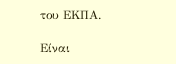του ΕΚΠΑ.

Είναι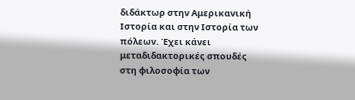διδάκτωρ στην Αμερικανική Ιστορία και στην Ιστορία των πόλεων. Έχει κάνει μεταδιδακτορικές σπουδές στη φιλοσοφία των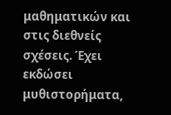μαθηματικών και στις διεθνείς σχέσεις. Έχει εκδώσει μυθιστορήματα,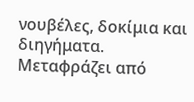νουβέλες, δοκίμια και διηγήματα. Μεταφράζει από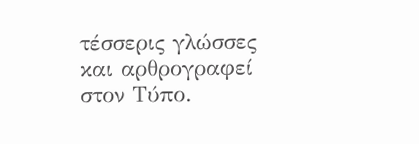τέσσερις γλώσσες και αρθρογραφεί στον Τύπο.